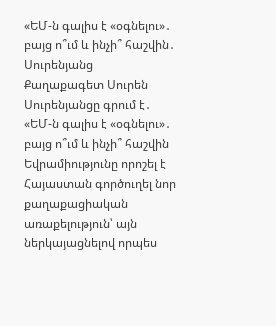«ԵՄ-ն գալիս է «օգնելու»․ բայց ո՞ւմ և ինչի՞ հաշվին․ Սուրենյանց
Քաղաքագետ Սուրեն Սուրենյանցը գրում է․
«ԵՄ-ն գալիս է «օգնելու»․ բայց ո՞ւմ և ինչի՞ հաշվին
Եվրամիությունը որոշել է Հայաստան գործուղել նոր քաղաքացիական առաքելություն՝ այն ներկայացնելով որպես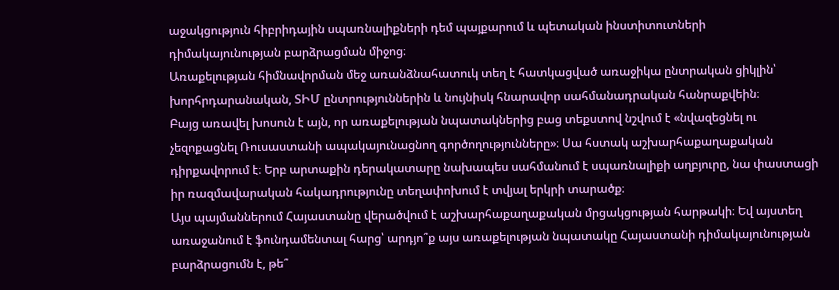աջակցություն հիբրիդային սպառնալիքների դեմ պայքարում և պետական ինստիտուտների դիմակայունության բարձրացման միջոց։
Առաքելության հիմնավորման մեջ առանձնահատուկ տեղ է հատկացված առաջիկա ընտրական ցիկլին՝ խորհրդարանական, ՏԻՄ ընտրություններին և նույնիսկ հնարավոր սահմանադրական հանրաքվեին։
Բայց առավել խոսուն է այն, որ առաքելության նպատակներից բաց տեքստով նշվում է «նվազեցնել ու չեզոքացնել Ռուսաստանի ապակայունացնող գործողությունները»։ Սա հստակ աշխարհաքաղաքական դիրքավորում է։ Երբ արտաքին դերակատարը նախապես սահմանում է սպառնալիքի աղբյուրը, նա փաստացի իր ռազմավարական հակադրությունը տեղափոխում է տվյալ երկրի տարածք։
Այս պայմաններում Հայաստանը վերածվում է աշխարհաքաղաքական մրցակցության հարթակի։ Եվ այստեղ առաջանում է ֆունդամենտալ հարց՝ արդյո՞ք այս առաքելության նպատակը Հայաստանի դիմակայունության բարձրացումն է, թե՞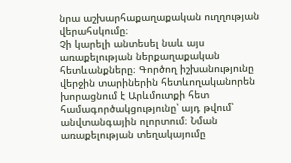նրա աշխարհաքաղաքական ուղղության վերահսկումը։
Չի կարելի անտեսել նաև այս առաքելության ներքաղաքական հետևանքները։ Գործող իշխանությունը վերջին տարիներին հետևողականորեն խորացնում է Արևմուտքի հետ համագործակցությունը՝ այդ թվում՝ անվտանգային ոլորտում։ Նման առաքելության տեղակայումը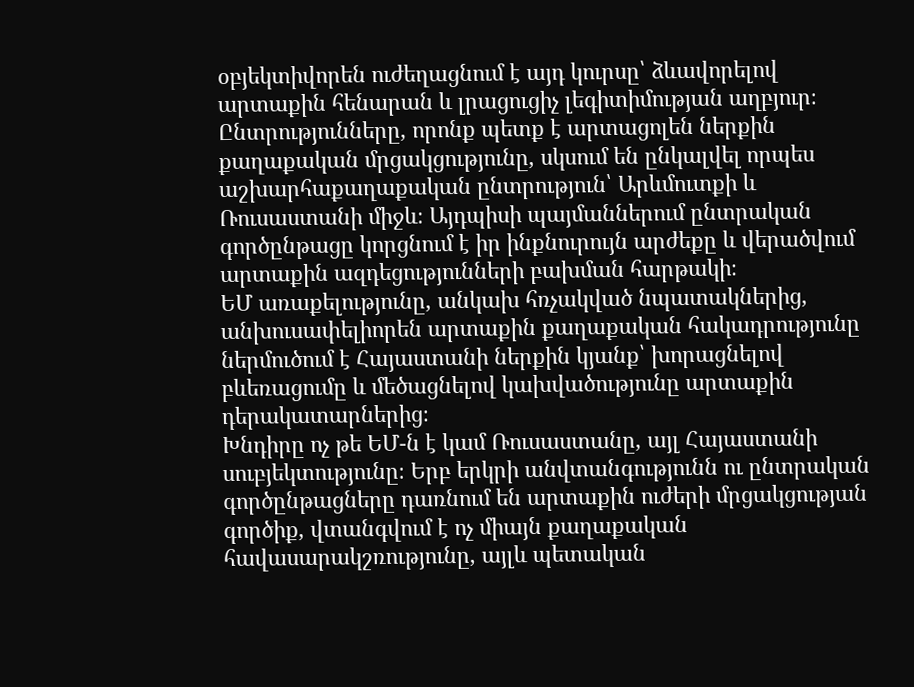օբյեկտիվորեն ուժեղացնում է այդ կուրսը՝ ձևավորելով արտաքին հենարան և լրացուցիչ լեգիտիմության աղբյուր։
Ընտրությունները, որոնք պետք է արտացոլեն ներքին քաղաքական մրցակցությունը, սկսում են ընկալվել որպես աշխարհաքաղաքական ընտրություն՝ Արևմուտքի և Ռուսաստանի միջև։ Այդպիսի պայմաններում ընտրական գործընթացը կորցնում է իր ինքնուրույն արժեքը և վերածվում արտաքին ազդեցությունների բախման հարթակի։
ԵՄ առաքելությունը, անկախ հռչակված նպատակներից, անխուսափելիորեն արտաքին քաղաքական հակադրությունը ներմուծում է Հայաստանի ներքին կյանք՝ խորացնելով բևեռացումը և մեծացնելով կախվածությունը արտաքին դերակատարներից։
Խնդիրը ոչ թե ԵՄ-ն է կամ Ռուսաստանը, այլ Հայաստանի սուբյեկտությունը։ Երբ երկրի անվտանգությունն ու ընտրական գործընթացները դառնում են արտաքին ուժերի մրցակցության գործիք, վտանգվում է ոչ միայն քաղաքական հավասարակշռությունը, այլև պետական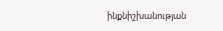ինքնիշխանության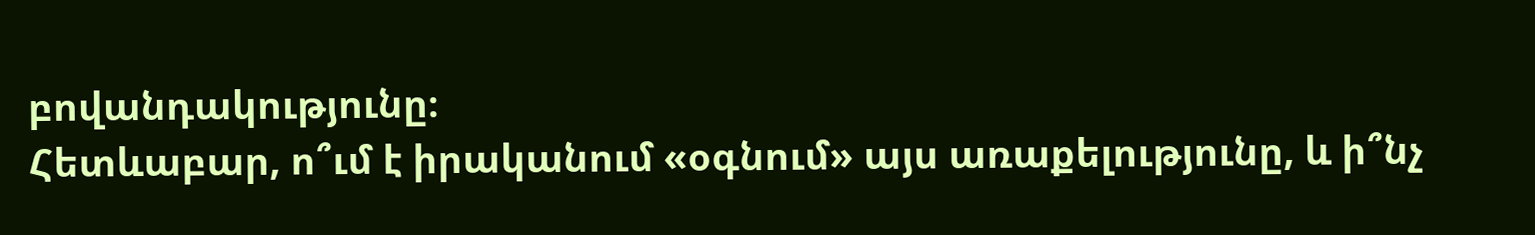բովանդակությունը։
Հետևաբար, ո՞ւմ է իրականում «օգնում» այս առաքելությունը, և ի՞նչ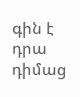գին է դրա դիմաց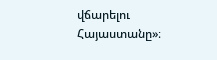վճարելու Հայաստանը»։